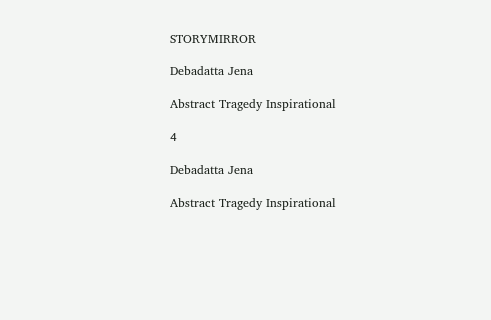STORYMIRROR

Debadatta Jena

Abstract Tragedy Inspirational

4

Debadatta Jena

Abstract Tragedy Inspirational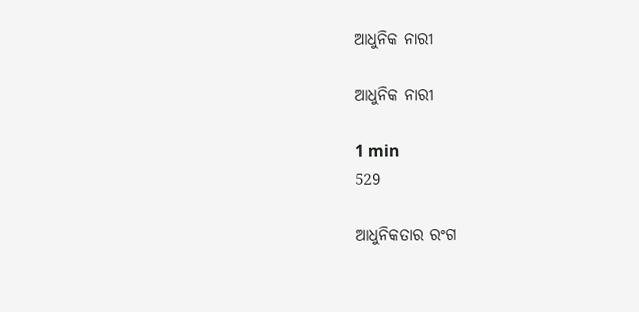ଆଧୁନିକ ନାରୀ

ଆଧୁନିକ ନାରୀ

1 min
529

ଆଧୁନିକତାର ରଂଗ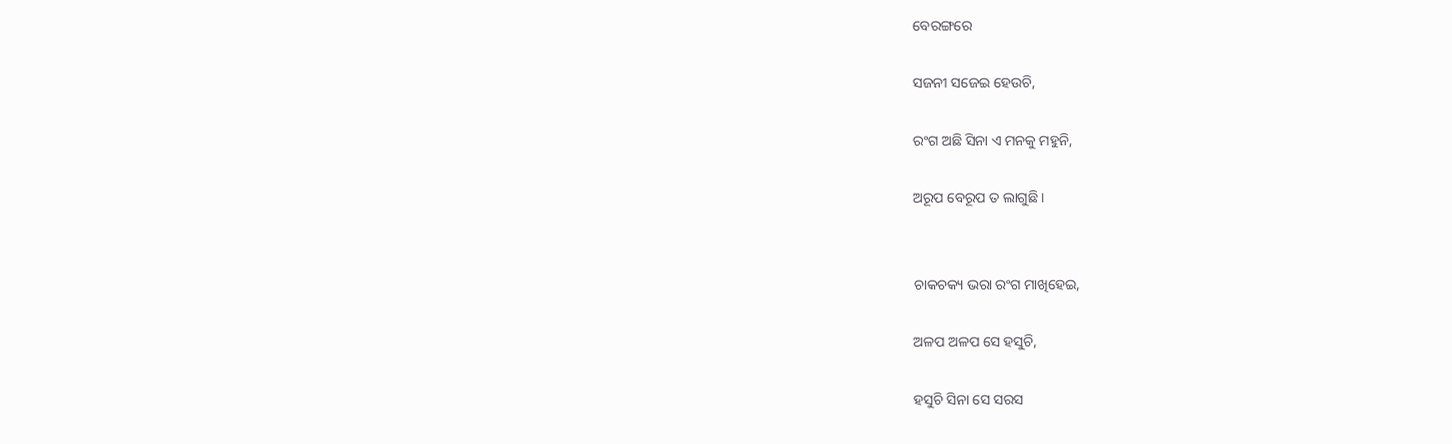ବେରଙ୍ଗରେ

ସଜନୀ ସଜେଇ ହେଉଚି,

ରଂଗ ଅଛି ସିନା ଏ ମନକୁ ମହୁନି,

ଅରୂପ ବେରୂପ ତ ଲାଗୁଛି ।


ଚାକଚକ୍ୟ ଭରା ରଂଗ ମାଖିହେଇ,

ଅଳପ ଅଳପ ସେ ହସୁଚି,

ହସୁଚି ସିନା ସେ ସରସ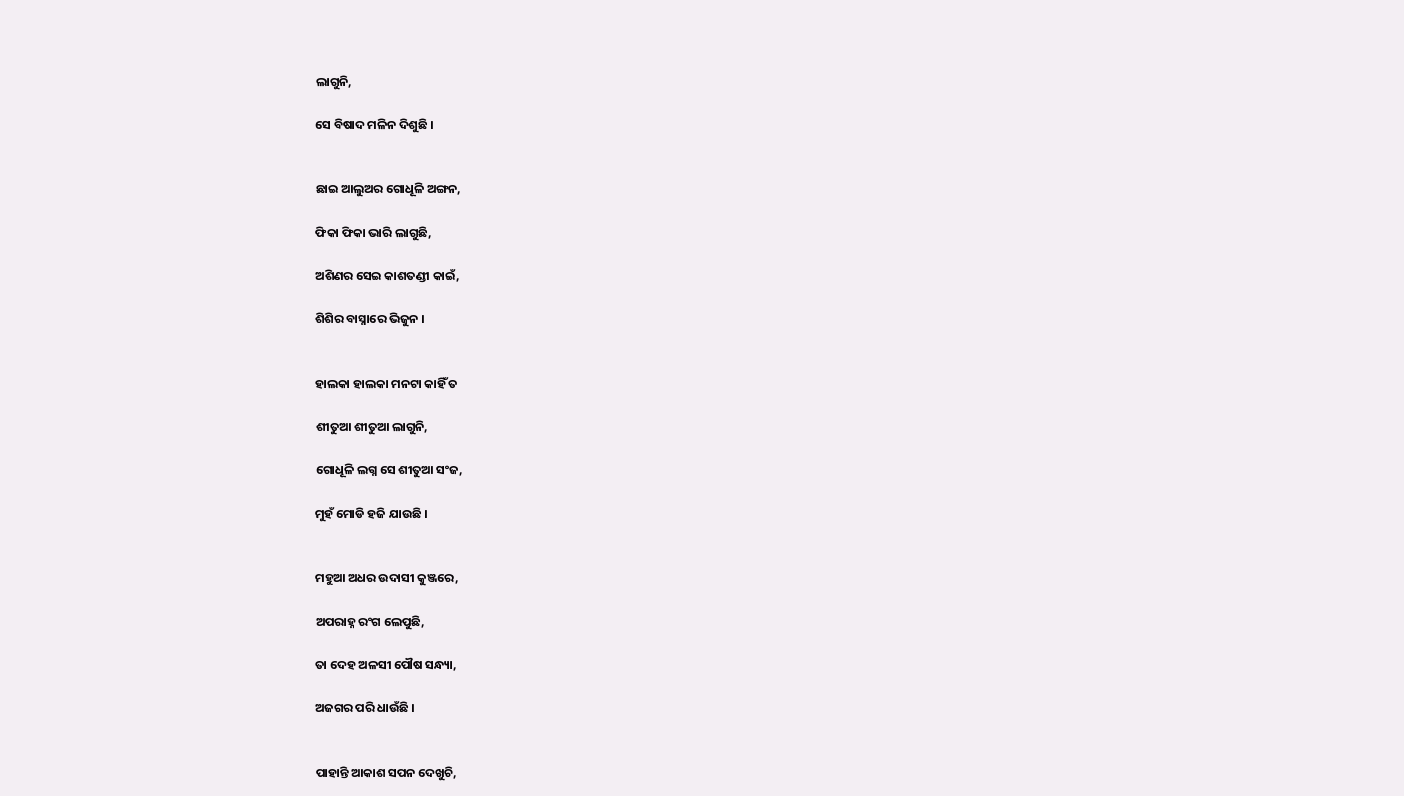ଲାଗୁନି,

ସେ ବିଷାଦ ମଳିନ ଦିଶୁଛି ।


ଛାଇ ଆଲୁଅର ଗୋଧୂଳି ଅଙ୍ଗନ,

ଫିକା ଫିକା ଭାରି ଲାଗୁଛି,

ଅଶିଣର ସେଇ କାଶତଣ୍ଡୀ କାଇଁ,

ଶିଶିର ବାସ୍ନାରେ ଭିଜୁନ ।


ହାଲକା ହାଲକା ମନଟା କାହିଁ ତ

ଶୀତୁଆ ଶୀତୁଆ ଲାଗୁନି,

ଗୋଧୂଳି ଲଗ୍ନ ସେ ଶୀତୁଆ ସଂଜ,

ମୁହଁ ମୋଡି ହଜି ଯାଉଛି ।


ମହୁଆ ଅଧର ଉଦାସୀ କୁଞ୍ଜରେ,

ଅପରାହ୍ନ ରଂଗ ଲେପୁଛି,

ତା ଦେହ ଅଳସୀ ପୌଷ ସନ୍ଧ୍ୟା,

ଅଜଗର ପରି ଧାଉଁଛି ।


ପାହାନ୍ତି ଆକାଶ ସପନ ଦେଖୁଚି,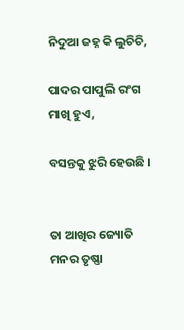ନିଦୁଆ ଜହ୍ନ କି ଲୁଚିଚି,

ପାଦର ପାପୁଲି ରଂଗ ମାଖି ହୁଏ,

ବସନ୍ତକୁ ଝୁରି ହେଉଛି ।


ତା ଆଖିର ଜ୍ୟୋତି ମନର ତୃଷ୍ଣା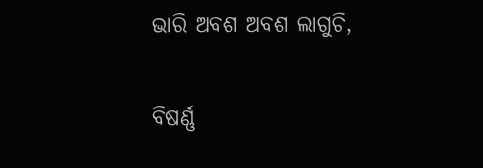ଭାରି ଅବଶ ଅବଶ ଲାଗୁଚି,

ବିଷର୍ଣ୍ଣ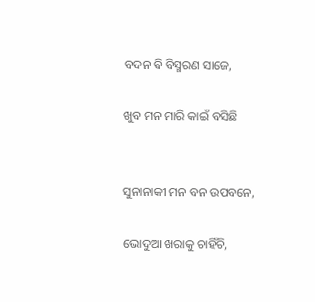ବଦନ ଵି ବିସ୍ମରଣ ସାଜେ,

ଖୁବ ମନ ମାରି କାଇଁ ବସିଛି


ସୁନାନାକୀ ମନ ବନ ଉପବନେ,

ଭୋଦୁଆ ଖରାକୁ ଚାହିଁଚି,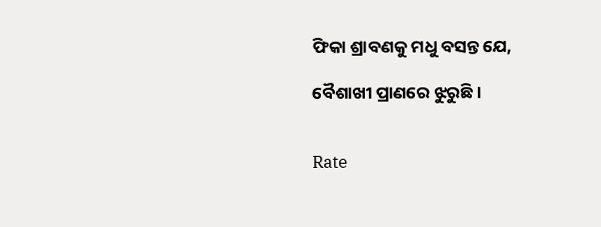ଫିକା ଶ୍ରାବଣକୁ ମଧୁ ବସନ୍ତ ଯେ,

ବୈଶାଖୀ ପ୍ରାଣରେ ଝୁରୁଛି ।


Rate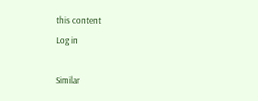this content
Log in

Similar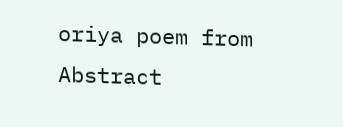oriya poem from Abstract